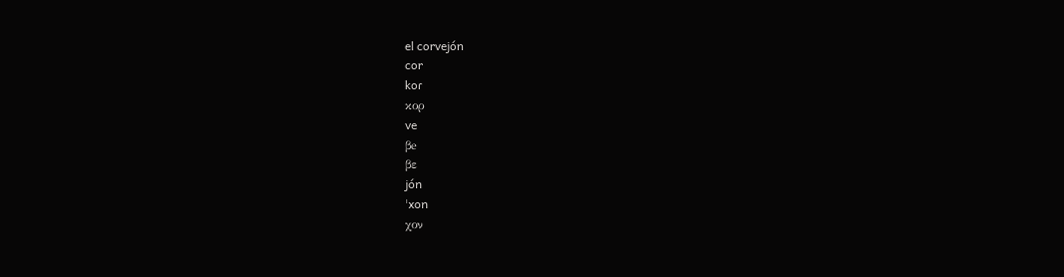el corvejón
cor
koɾ
κορ
ve
βe
βε
jón
ˈxon
χον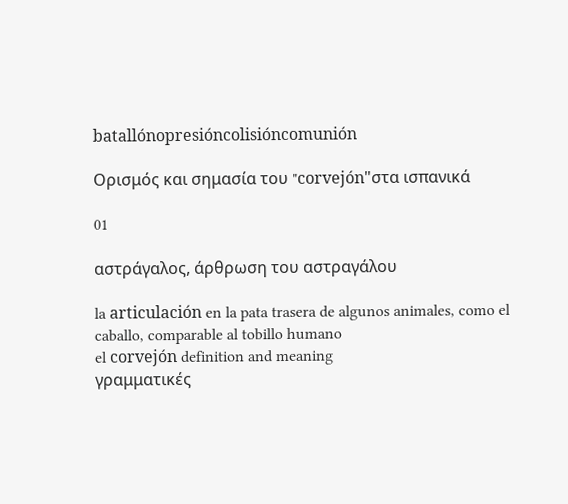batallónopresióncolisióncomunión

Ορισμός και σημασία του "corvejón"στα ισπανικά

01

αστράγαλος, άρθρωση του αστραγάλου

la articulación en la pata trasera de algunos animales, como el caballo, comparable al tobillo humano
el corvejón definition and meaning
γραμματικές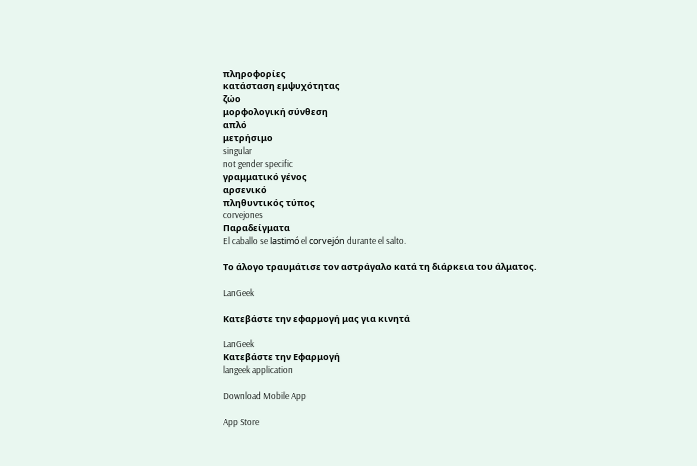πληροφορίες
κατάσταση εμψυχότητας
ζώο
μορφολογική σύνθεση
απλό
μετρήσιμο
singular
not gender specific
γραμματικό γένος
αρσενικό
πληθυντικός τύπος
corvejones
Παραδείγματα
El caballo se lastimó el corvejón durante el salto.

Το άλογο τραυμάτισε τον αστράγαλο κατά τη διάρκεια του άλματος.

LanGeek

Κατεβάστε την εφαρμογή μας για κινητά

LanGeek
Κατεβάστε την Εφαρμογή
langeek application

Download Mobile App

App Store